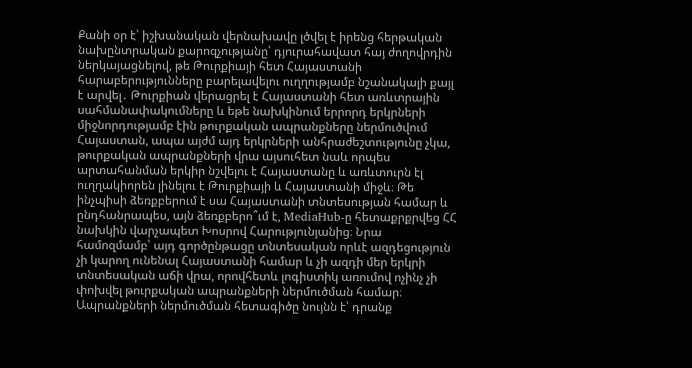Քանի օր է՝ իշխանական վերնախավը լծվել է իրենց հերթական նախընտրական քարոզչությանը՝ դյուրահավատ հայ ժողովրդին ներկայացնելով, թե Թուրքիայի հետ Հայաստանի հարաբերությունները բարելավելու ուղղությամբ նշանակալի քայլ է արվել․ Թուրքիան վերացրել է Հայաստանի հետ առևտրային սահմանափակումները և եթե նախկինում երրորդ երկրների միջնորդությամբ էին թուրքական ապրանքները ներմուծվում Հայաստան, ապա այժմ այդ երկրների անհրաժեշտությունը չկա, թուրքական ապրանքների վրա այսուհետ նաև որպես արտահանման երկիր նշվելու է Հայաստանը և առևտուրն էլ ուղղակիորեն լինելու է Թուրքիայի և Հայաստանի միջև։ Թե ինչպիսի ձեռքբերում է սա Հայաստանի տնտեսության համար և ընդհանրապես, այն ձեռքբերո՞ւմ է, MediaHub-ը հետաքրքրվեց ՀՀ նախկին վարչապետ Խոսրով Հարությունյանից։ Նրա համոզմամբ՝ այդ գործընթացը տնտեսական որևէ ազդեցություն չի կարող ունենալ Հայաստանի համար և չի ազդի մեր երկրի տնտեսական աճի վրա, որովհետև լոգիստիկ առումով ոչինչ չի փոխվել թուրքական ապրանքների ներմուծման համար։
Ապրանքների ներմուծման հետագիծը նույնն է՝ դրանք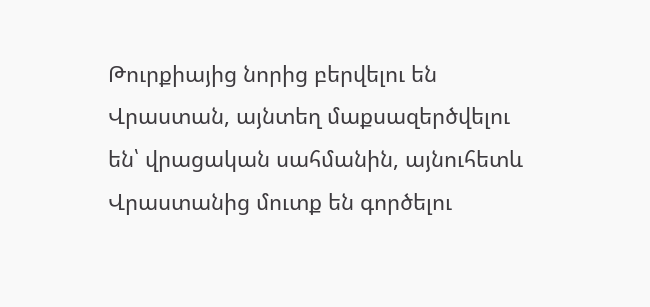Թուրքիայից նորից բերվելու են Վրաստան, այնտեղ մաքսազերծվելու են՝ վրացական սահմանին, այնուհետև Վրաստանից մուտք են գործելու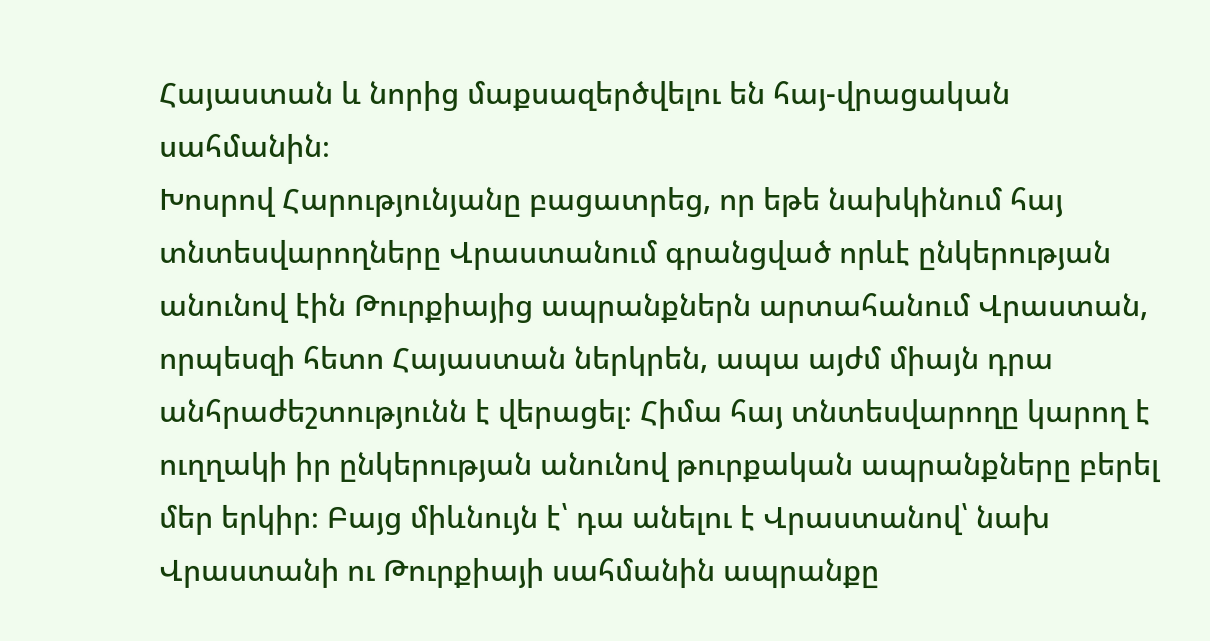Հայաստան և նորից մաքսազերծվելու են հայ-վրացական սահմանին։
Խոսրով Հարությունյանը բացատրեց, որ եթե նախկինում հայ տնտեսվարողները Վրաստանում գրանցված որևէ ընկերության անունով էին Թուրքիայից ապրանքներն արտահանում Վրաստան, որպեսզի հետո Հայաստան ներկրեն, ապա այժմ միայն դրա անհրաժեշտությունն է վերացել։ Հիմա հայ տնտեսվարողը կարող է ուղղակի իր ընկերության անունով թուրքական ապրանքները բերել մեր երկիր։ Բայց միևնույն է՝ դա անելու է Վրաստանով՝ նախ Վրաստանի ու Թուրքիայի սահմանին ապրանքը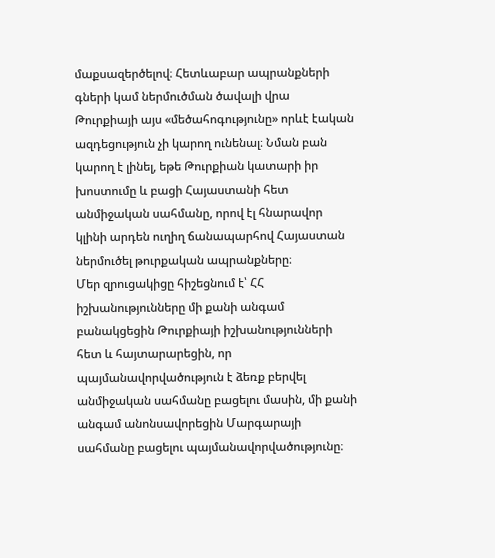մաքսազերծելով։ Հետևաբար ապրանքների գների կամ ներմուծման ծավալի վրա Թուրքիայի այս «մեծահոգությունը» որևէ էական ազդեցություն չի կարող ունենալ։ Նման բան կարող է լինել, եթե Թուրքիան կատարի իր խոստումը և բացի Հայաստանի հետ անմիջական սահմանը, որով էլ հնարավոր կլինի արդեն ուղիղ ճանապարհով Հայաստան ներմուծել թուրքական ապրանքները։
Մեր զրուցակիցը հիշեցնում է՝ ՀՀ իշխանությունները մի քանի անգամ բանակցեցին Թուրքիայի իշխանությունների հետ և հայտարարեցին, որ պայմանավորվածություն է ձեռք բերվել անմիջական սահմանը բացելու մասին, մի քանի անգամ անոնսավորեցին Մարգարայի սահմանը բացելու պայմանավորվածությունը։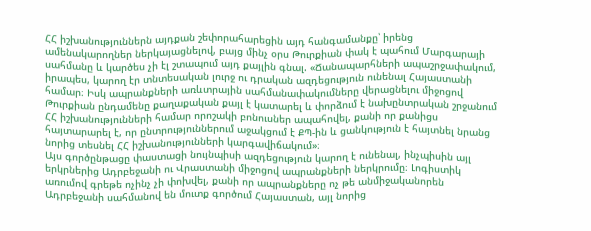ՀՀ իշխանություններն այդքան շեփորահարեցին այդ հանգամանքը՝ իրենց ամենակարողներ ներկայացնելով, բայց մինչ օրս Թուրքիան փակ է պահում Մարգարայի սահմանը և կարծես չի էլ շտապում այդ քայլին գնալ. «Ճանապարհների ապաշրջափակում, իրապես, կարող էր տնտեսական լուրջ ու դրական ազդեցություն ունենալ Հայաստանի համար։ Իսկ ապրանքների առևտրային սահմանափակումները վերացնելու միջոցով Թուրքիան ընդամենը քաղաքական քայլ է կատարել և փորձում է նախընտրական շրջանում ՀՀ իշխանությունների համար որոշակի բոնուսներ ապահովել, քանի որ քանիցս հայտարարել է, որ ընտրություններում աջակցում է ՔՊ-ին և ցանկություն է հայտնել նրանց նորից տեսնել ՀՀ իշխանությունների կարգավիճակում»։
Այս գործընթացը փաստացի նույնպիսի ազդեցություն կարող է ունենալ, ինչպիսին այլ երկրներից Ադրբեջանի ու Վրաստանի միջոցով ապրանքների ներկրումը։ Լոգիստիկ առումով գրեթե ոչինչ չի փոխվել, քանի որ ապրանքները ոչ թե անմիջականորեն Ադրբեջանի սահմանով են մուտք գործում Հայաստան, այլ նորից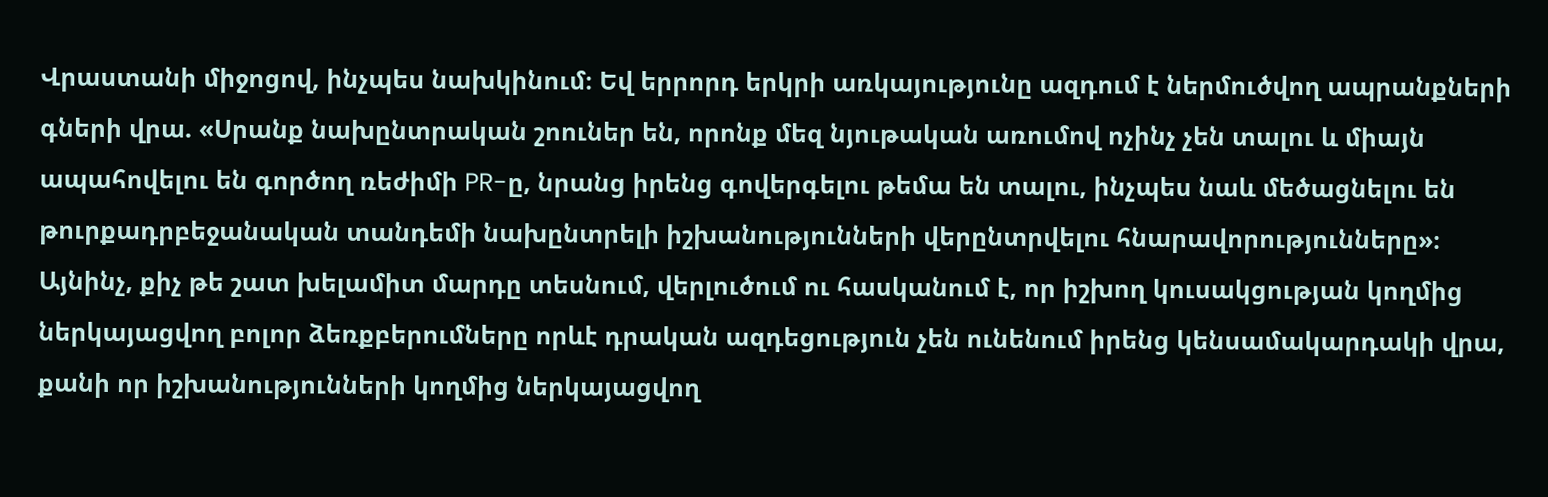Վրաստանի միջոցով, ինչպես նախկինում։ Եվ երրորդ երկրի առկայությունը ազդում է ներմուծվող ապրանքների գների վրա. «Սրանք նախընտրական շոուներ են, որոնք մեզ նյութական առումով ոչինչ չեն տալու և միայն ապահովելու են գործող ռեժիմի PR-ը, նրանց իրենց գովերգելու թեմա են տալու, ինչպես նաև մեծացնելու են թուրքադրբեջանական տանդեմի նախընտրելի իշխանությունների վերընտրվելու հնարավորությունները»։
Այնինչ, քիչ թե շատ խելամիտ մարդը տեսնում, վերլուծում ու հասկանում է, որ իշխող կուսակցության կողմից ներկայացվող բոլոր ձեռքբերումները որևէ դրական ազդեցություն չեն ունենում իրենց կենսամակարդակի վրա, քանի որ իշխանությունների կողմից ներկայացվող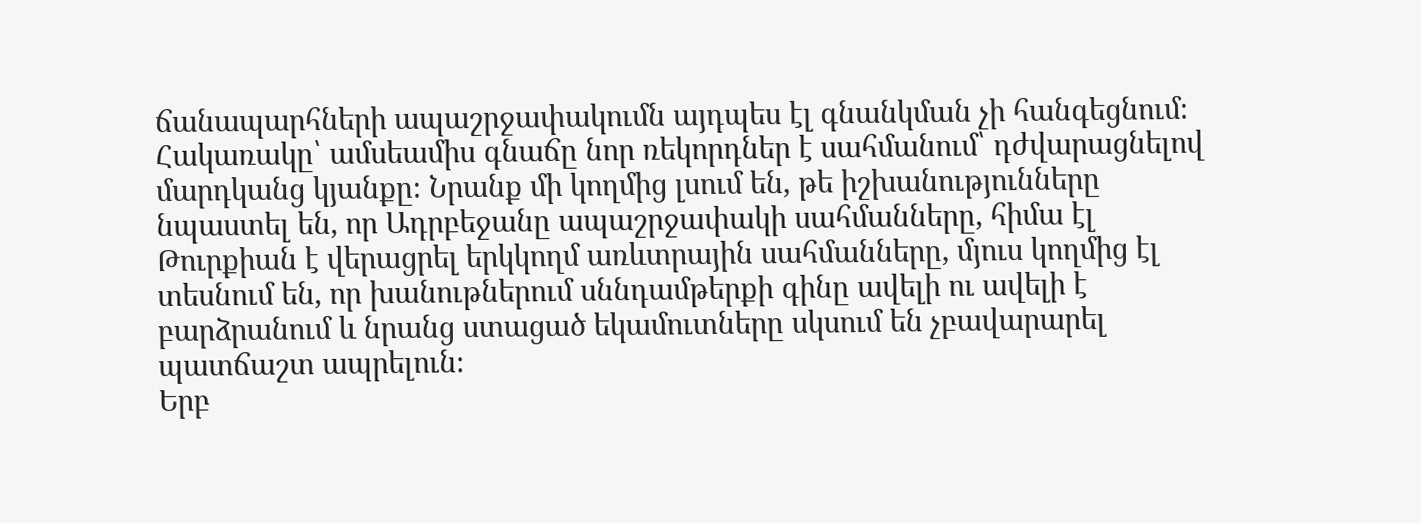ճանապարհների ապաշրջափակումն այդպես էլ գնանկման չի հանգեցնում։ Հակառակը՝ ամսեամիս գնաճը նոր ռեկորդներ է սահմանում՝ դժվարացնելով մարդկանց կյանքը։ Նրանք մի կողմից լսում են, թե իշխանությունները նպաստել են, որ Ադրբեջանը ապաշրջափակի սահմանները, հիմա էլ Թուրքիան է վերացրել երկկողմ առևտրային սահմանները, մյուս կողմից էլ տեսնում են, որ խանութներում սննդամթերքի գինը ավելի ու ավելի է բարձրանում և նրանց ստացած եկամուտները սկսում են չբավարարել պատճաշտ ապրելուն։
Երբ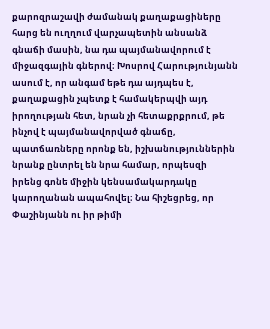քարոզրաշավի ժամանակ քաղաքացիները հարց են ուղղում վարչապետին անսանձ գնաճի մասին, նա դա պայմանավորում է միջազգային գներով։ Խոսրով Հարությունյանն ասում է, որ անգամ եթե դա այդպես է, քաղաքացին չպետք է համակերպվի այդ իրողության հետ, նրան չի հետաքրքրում, թե ինչով է պայմանավորված գնաճը, պատճառները որոնք են, իշխանություններին նրանք ընտրել են նրա համար, որպեսզի իրենց գոնե միջին կենսամակարդակը կարողանան ապահովել։ Նա հիշեցրեց, որ Փաշինյանն ու իր թիմի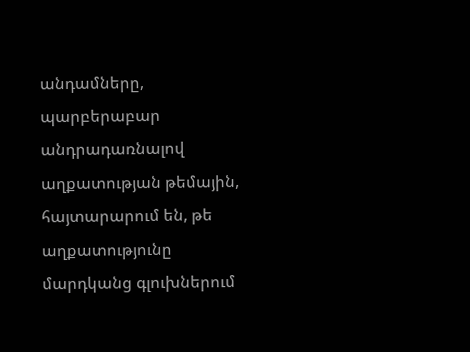անդամները, պարբերաբար անդրադառնալով աղքատության թեմային, հայտարարում են, թե աղքատությունը մարդկանց գլուխներում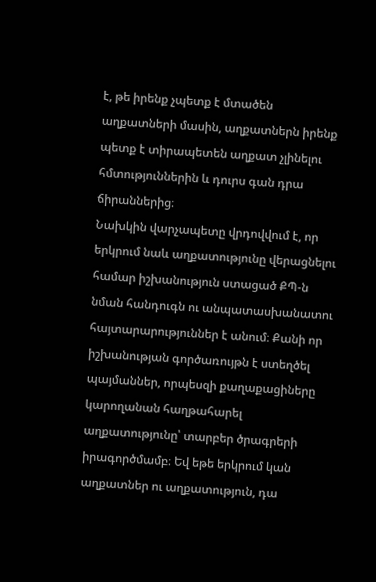է, թե իրենք չպետք է մտածեն աղքատների մասին, աղքատներն իրենք պետք է տիրապետեն աղքատ չլինելու հմտություններին և դուրս գան դրա ճիրաններից։
Նախկին վարչապետը վրդովվում է, որ երկրում նաև աղքատությունը վերացնելու համար իշխանություն ստացած ՔՊ-ն նման հանդուգն ու անպատասխանատու հայտարարություններ է անում։ Քանի որ իշխանության գործառույթն է ստեղծել պայմաններ, որպեսզի քաղաքացիները կարողանան հաղթահարել աղքատությունը՝ տարբեր ծրագրերի իրագործմամբ։ Եվ եթե երկրում կան աղքատներ ու աղքատություն, դա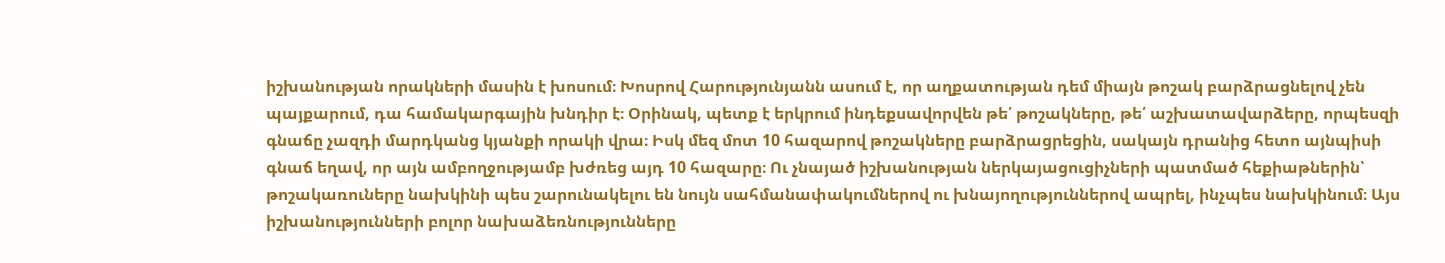իշխանության որակների մասին է խոսում։ Խոսրով Հարությունյանն ասում է, որ աղքատության դեմ միայն թոշակ բարձրացնելով չեն պայքարում, դա համակարգային խնդիր է։ Օրինակ, պետք է երկրում ինդեքսավորվեն թե՛ թոշակները, թե՛ աշխատավարձերը, որպեսզի գնաճը չազդի մարդկանց կյանքի որակի վրա։ Իսկ մեզ մոտ 10 հազարով թոշակները բարձրացրեցին, սակայն դրանից հետո այնպիսի գնաճ եղավ, որ այն ամբողջությամբ խժռեց այդ 10 հազարը։ Ու չնայած իշխանության ներկայացուցիչների պատմած հեքիաթներին՝ թոշակառուները նախկինի պես շարունակելու են նույն սահմանափակումներով ու խնայողություններով ապրել, ինչպես նախկինում։ Այս իշխանությունների բոլոր նախաձեռնությունները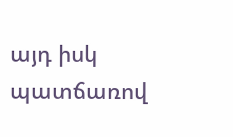այդ իսկ պատճառով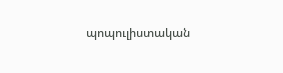պոպուլիստական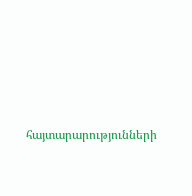հայտարարությունների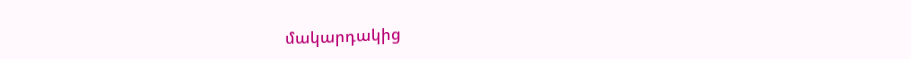մակարդակից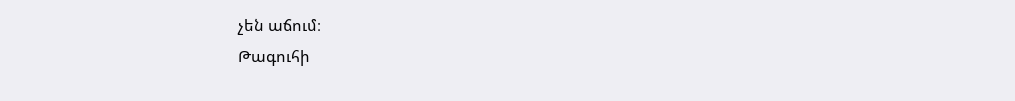չեն աճում։
Թագուհի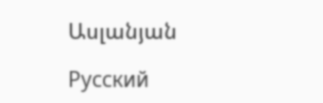Ասլանյան

Русский